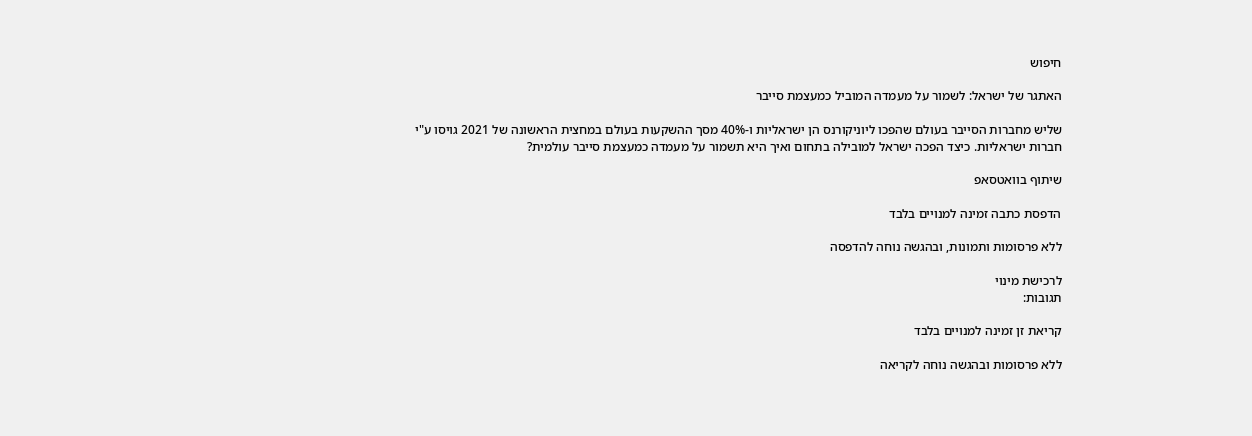חיפוש

האתגר של ישראל: לשמור על מעמדה המוביל כמעצמת סייבר

שליש מחברות הסייבר בעולם שהפכו ליוניקורנס הן ישראליות ו-40% מסך ההשקעות בעולם במחצית הראשונה של 2021 גויסו ע"י חברות ישראליות. כיצד הפכה ישראל למובילה בתחום ואיך היא תשמור על מעמדה כמעצמת סייבר עולמית?

שיתוף בוואטסאפ

הדפסת כתבה זמינה למנויים בלבד

ללא פרסומות ותמונות, ובהגשה נוחה להדפסה

לרכישת מינוי
תגובות:

קריאת זן זמינה למנויים בלבד

ללא פרסומות ובהגשה נוחה לקריאה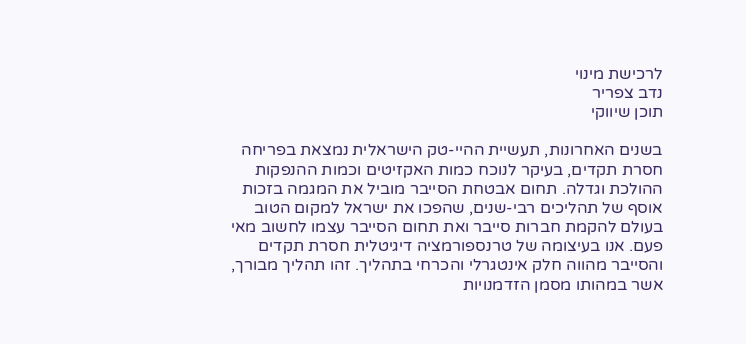לרכישת מינוי
נדב צפריר
תוכן שיווקי

בשנים האחרונות, תעשיית ההיי-טק הישראלית נמצאת בפריחה חסרת תקדים, בעיקר לנוכח כמות האקזיטים וכמות ההנפקות ההולכת וגדלה. תחום אבטחת הסייבר מוביל את המגמה בזכות אוסף של תהליכים רבי-שנים, שהפכו את ישראל למקום הטוב בעולם להקמת חברות סייבר ואת תחום הסייבר עצמו לחשוב מאי פעם. אנו בעיצומה של טרנספורמציה דיגיטלית חסרת תקדים והסייבר מהווה חלק אינטגרלי והכרחי בתהליך. זהו תהליך מבורך, אשר במהותו מסמן הזדמנויות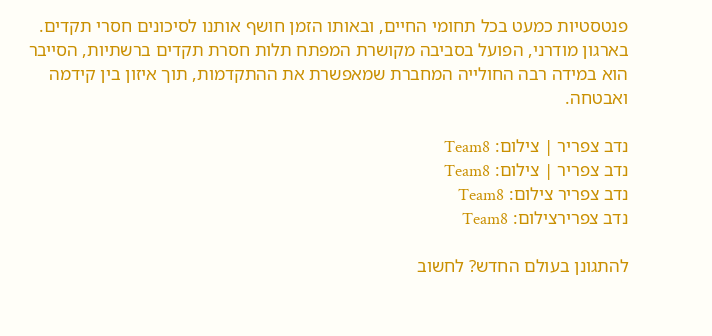פנטסטיות כמעט בכל תחומי החיים, ובאותו הזמן חושף אותנו לסיכונים חסרי תקדים. בארגון מודרני, הפועל בסביבה מקושרת המפתח תלות חסרת תקדים ברשתיות, הסייבר הוא במידה רבה החולייה המחברת שמאפשרת את ההתקדמות, תוך איזון בין קידמה ואבטחה.

נדב צפריר | צילום: Team8
נדב צפריר | צילום: Team8
נדב צפריר צילום: Team8
נדב צפרירצילום: Team8

להתגונן בעולם החדש? לחשוב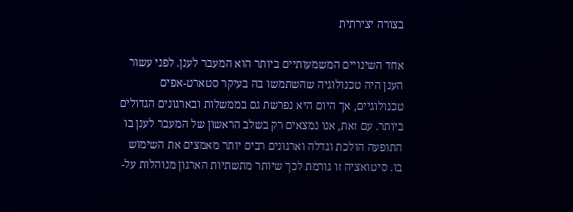בצורה יצירתית

אחד השינויים המשמעותיים ביותר הוא המעבר לענן. לפני עשור הענן היה טכנולוגיה שהשתמשו בה בעיקר סטארט-אפים טכנולוגיים, אך היום היא נפרשת גם בממשלות ובארגונים הגדולים ביותר. עם זאת, אנו נמצאים רק בשלב הראשון של המעבר לענן בו התופעה הולכת וגדלה וארגונים רבים יותר מאמצים את השימוש בו. סיטואציה זו גורמת לכך שיותר מתשתיות הארגון מנוהלות על-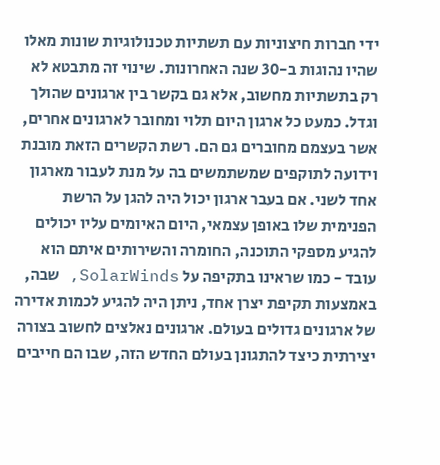ידי חברות חיצוניות עם תשתיות טכנולוגיות שונות מאלו שהיו נהוגות ב-30 שנה האחרונות. שינוי זה מתבטא לא רק בתשתיות מחשוב, אלא גם בקשר בין ארגונים שהולך וגדל. כמעט כל ארגון היום תלוי ומחובר לארגונים אחרים, אשר בעצמם מחוברים גם הם. רשת הקשרים הזאת מובנת וידועה לתוקפים שמשתמשים בה על מנת לעבור מארגון אחד לשני. אם בעבר ארגון יכול היה להגן על הרשת הפנימית שלו באופן עצמאי, היום האיומים עליו יכולים להגיע מספקי התוכנה, החומרה והשירותים איתם הוא עובד - כמו שראינו בתקיפה על SolarWinds, שבה, באמצעות תקיפת יצרן אחד, ניתן היה להגיע לכמות אדירה של ארגונים גדולים בעולם. ארגונים נאלצים לחשוב בצורה יצירתית כיצד להתגונן בעולם החדש הזה, שבו הם חייבים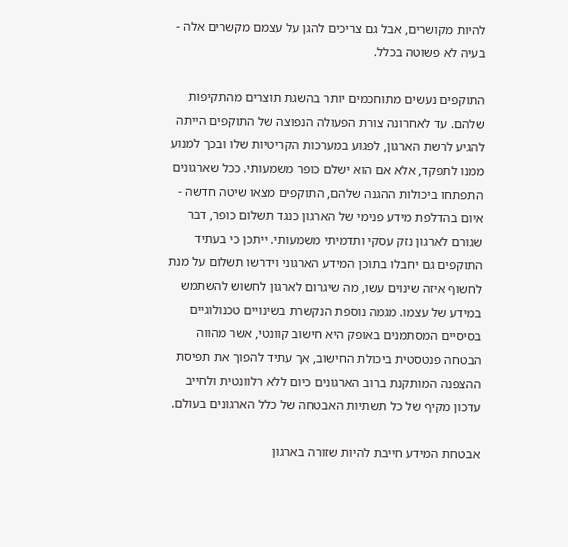להיות מקושרים, אבל גם צריכים להגן על עצמם מקשרים אלה - בעיה לא פשוטה בכלל.

התוקפים נעשים מתוחכמים יותר בהשגת תוצרים מהתקיפות שלהם. עד לאחרונה צורת הפעולה הנפוצה של התוקפים הייתה להגיע לרשת הארגון, לפגוע במערכות הקריטיות שלו ובכך למנוע ממנו לתפקד, אלא אם הוא ישלם כופר משמעותי. ככל שארגונים התפתחו ביכולות ההגנה שלהם, התוקפים מצאו שיטה חדשה - איום בהדלפת מידע פנימי של הארגון כנגד תשלום כופר, דבר שגורם לארגון נזק עסקי ותדמיתי משמעותי. ייתכן כי בעתיד התוקפים גם יחבלו בתוכן המידע הארגוני וידרשו תשלום על מנת לחשוף איזה שינוים עשו, מה שיגרום לארגון לחשוש להשתמש במידע של עצמו. מגמה נוספת הנקשרת בשינויים טכנולוגיים בסיסיים המסתמנים באופק היא חישוב קוונטי, אשר מהווה הבטחה פנטסטית ביכולת החישוב, אך עתיד להפוך את תפיסת ההצפנה המותקנת ברוב הארגונים כיום ללא רלוונטית ולחייב עדכון מקיף של כל תשתיות האבטחה של כלל הארגונים בעולם.

אבטחת המידע חייבת להיות שזורה בארגון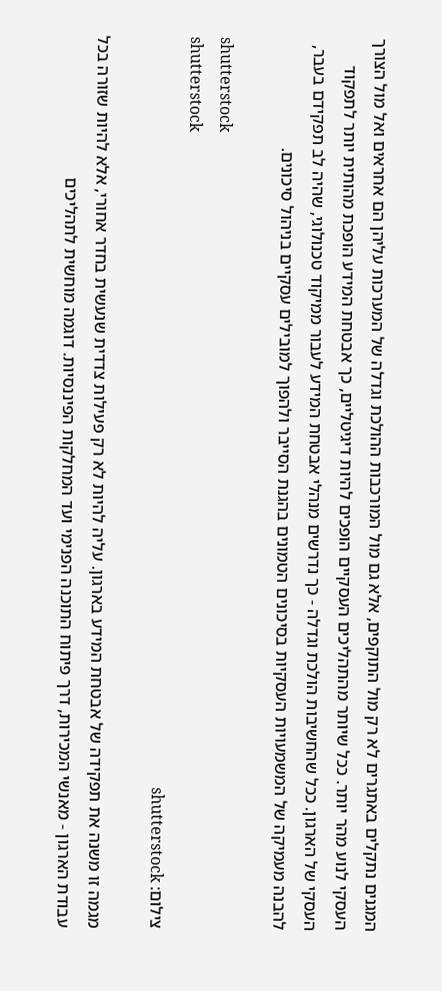המגנים נתקלים באתגרים לא רק מול התוקפים, אלא גם מול המורכבות ההולכת וגדלה של המערכות עליהן הם אחראים ואל מול הצורך העסקי לנוע מהר יותר. ככל שיותר מהתהליכים העסקיים הופכים להיות דיגיטליים, כך אבטחת המידע הופכת מהותית יותר לתפקוד העסקי של הארגון. ככל שהחשיבות הולכת וגדלה - כך נדרשים מנהלי אבטחת המידע לעבור ממיקוד טכנולוגי, שהיה לב תפקידם בעבר, להבנה מעמיקה של המשמעויות העסקיות בסיכונים הטמונים בהגנת הסייבר ולהפוך למובילים עסקיים בניהול סיכונים.

shutterstock
shutterstock
צילום: shutterstock

מגמה זו משנה את תפקידה של אבטחת המידע בארגון. עליה להיות לא רק פעילות צדדית שנעשית בחדר אחורי, אלא להיות שזורה בכל עבודת הארגון - מאנשי המכירות, דרך פיתוח התוכנה הפנימי ועד המחלקות הפיננסיות. דוגמה מוחשית לתהליכים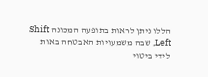הללו ניתן לראות בתופעה המכונה Shift Left, שבה משמעויות האבטחה באות לידי ביטוי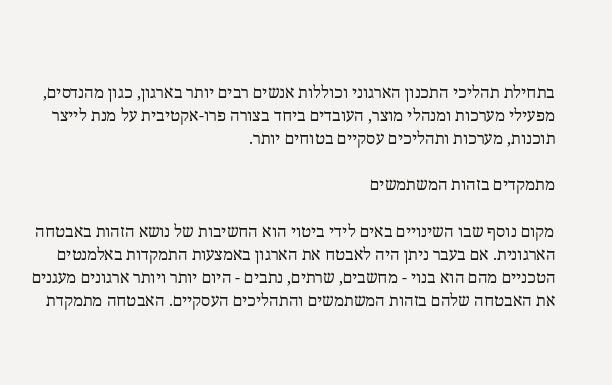בתחילת תהליכי התכנון הארגוני וכוללות אנשים רבים יותר בארגון, כגון מהנדסים, מפעילי מערכות ומנהלי מוצר, העובדים ביחד בצורה פרו-אקטיבית על מנת לייצר תוכנות, מערכות ותהליכים עסקיים בטוחים יותר.

מתמקדים בזהות המשתמשים

מקום נוסף שבו השינויים באים לידי ביטוי הוא החשיבות של נושא הזהות באבטחה הארגונית. אם בעבר ניתן היה לאבטח את הארגון באמצעות התמקדות באלמנטים הטכניים מהם הוא בנוי - מחשבים, שרתים, נתבים - היום יותר ויותר ארגונים מעגנים את האבטחה שלהם בזהות המשתמשים והתהליכים העסקיים. האבטחה מתמקדת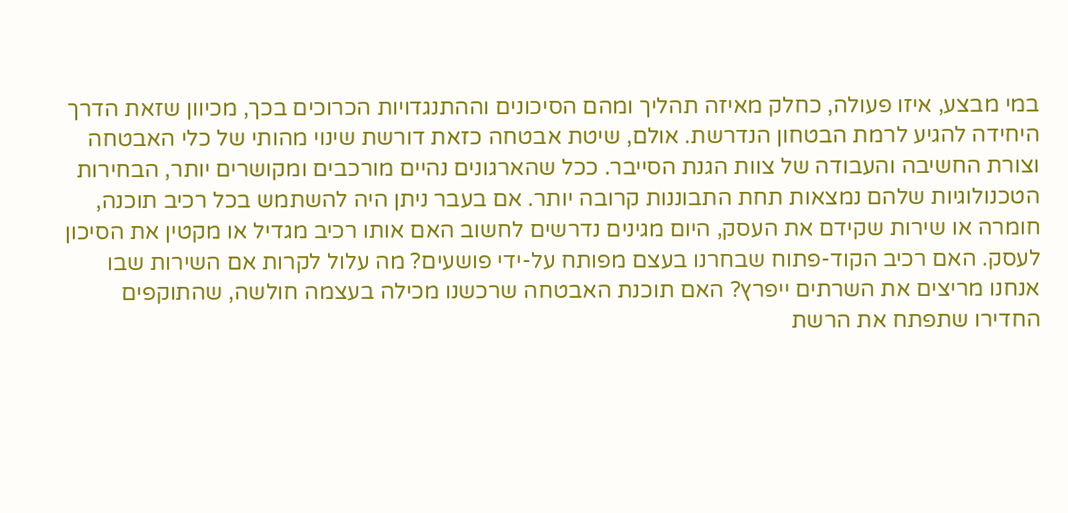במי מבצע, איזו פעולה, כחלק מאיזה תהליך ומהם הסיכונים וההתנגדויות הכרוכים בכך, מכיוון שזאת הדרך היחידה להגיע לרמת הבטחון הנדרשת. אולם, שיטת אבטחה כזאת דורשת שינוי מהותי של כלי האבטחה וצורת החשיבה והעבודה של צוות הגנת הסייבר. ככל שהארגונים נהיים מורכבים ומקושרים יותר, הבחירות הטכנולוגיות שלהם נמצאות תחת התבוננות קרובה יותר. אם בעבר ניתן היה להשתמש בכל רכיב תוכנה, חומרה או שירות שקידם את העסק, היום מגינים נדרשים לחשוב האם אותו רכיב מגדיל או מקטין את הסיכון לעסק. האם רכיב הקוד-פתוח שבחרנו בעצם מפותח על-ידי פושעים? מה עלול לקרות אם השירות שבו אנחנו מריצים את השרתים ייפרץ? האם תוכנת האבטחה שרכשנו מכילה בעצמה חולשה, שהתוקפים החדירו שתפתח את הרשת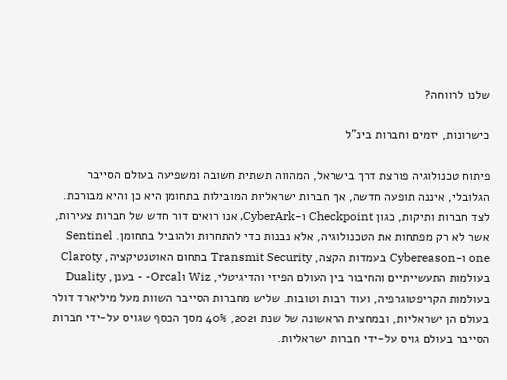שלנו לרווחה?

כישרונות, יזמים וחברות בינ"ל

פיתוח טכנולוגיה פורצת דרך בישראל, המהווה תשתית חשובה ומשפיעה בעולם הסייבר הגלובלי, איננה תופעה חדשה, אך חברות ישראליות המובילות בתחומן היא כן והיא מבורכת. לצד חברות ותיקות, כגון Checkpoint ו-CyberArk, אנו רואים דור חדש של חברות צעירות, אשר לא רק מפתחות את הטכנולוגיה, אלא נבנות כדי להתחרות ולהוביל בתחומן. Sentinel one ו-Cybereason בעמדות הקצה, Transmit Security בתחום האוטנטיקציה, Claroty בעולמות התעשייתיים והחיבור בין העולם הפיזי והדיגיטלי, Wiz וOrcal- - בענן, Duality בעולמות הקריפטוגרפיה, ועוד רבות וטובות. שליש מחברות הסייבר השוות מעל מיליארד דולר בעולם הן ישראליות, ובמחצית הראשונה של שנת 2021, 40% מסך הכסף שגויס על-ידי חברות הסייבר בעולם גויס על-ידי חברות ישראליות.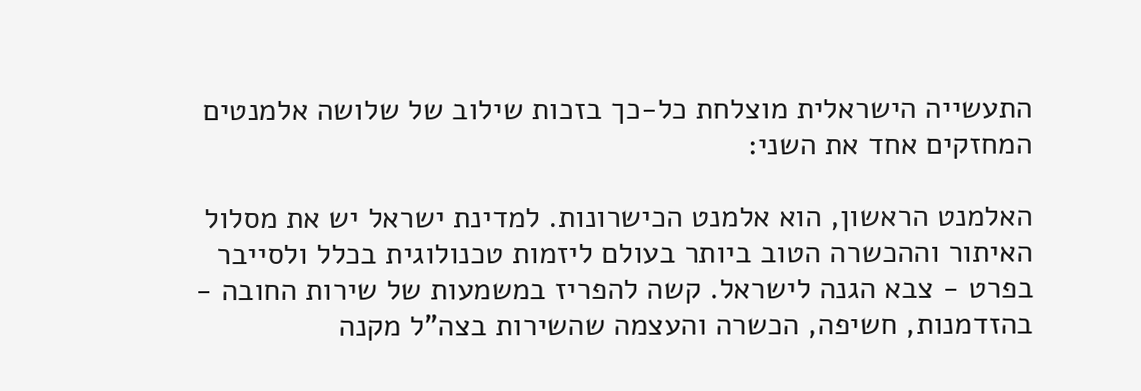התעשייה הישראלית מוצלחת כל-כך בזכות שילוב של שלושה אלמנטים המחזקים אחד את השני:

האלמנט הראשון, הוא אלמנט הכישרונות. למדינת ישראל יש את מסלול האיתור וההכשרה הטוב ביותר בעולם ליזמות טכנולוגית בכלל ולסייבר בפרט - צבא הגנה לישראל. קשה להפריז במשמעות של שירות החובה - בהזדמנות, חשיפה, הכשרה והעצמה שהשירות בצה"ל מקנה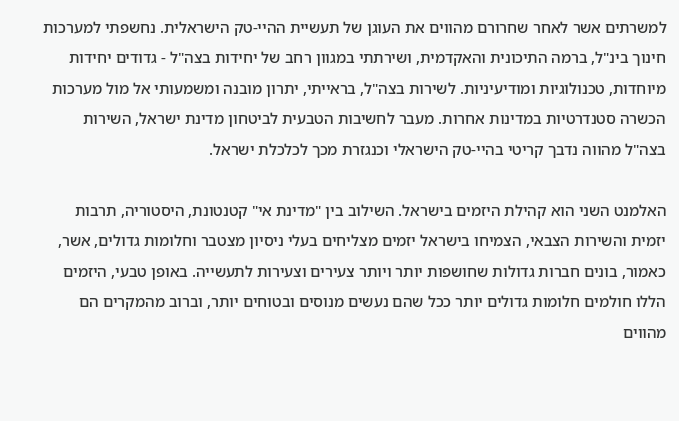למשרתים אשר לאחר שחרורם מהווים את העוגן של תעשיית ההיי-טק הישראלית. נחשפתי למערכות חינוך בינ"ל, ברמה התיכונית והאקדמית, ושירתתי במגוון רחב של יחידות בצה"ל - גדודים יחידות מיוחדות, טכנולוגיות ומודיעיניות. לשירות בצה"ל, בראייתי, יתרון מובנה ומשמעותי אל מול מערכות הכשרה סטנדרטיות במדינות אחרות. מעבר לחשיבות הטבעית לביטחון מדינת ישראל, השירות בצה"ל מהווה נדבך קריטי בהיי-טק הישראלי וכנגזרת מכך לכלכלת ישראל.

האלמנט השני הוא קהילת היזמים בישראל. השילוב בין "מדינת אי" קטנטונת, היסטוריה, תרבות יזמית והשירות הצבאי, הצמיחו בישראל יזמים מצליחים בעלי ניסיון מצטבר וחלומות גדולים, אשר, כאמור, בונים חברות גדולות שחושפות יותר ויותר צעירים וצעירות לתעשייה. באופן טבעי, היזמים הללו חולמים חלומות גדולים יותר ככל שהם נעשים מנוסים ובטוחים יותר, וברוב מהמקרים הם מהווים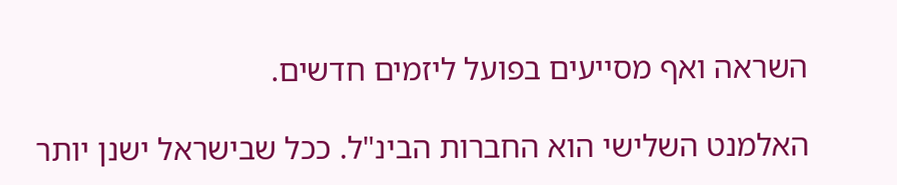השראה ואף מסייעים בפועל ליזמים חדשים.

האלמנט השלישי הוא החברות הבינ"ל. ככל שבישראל ישנן יותר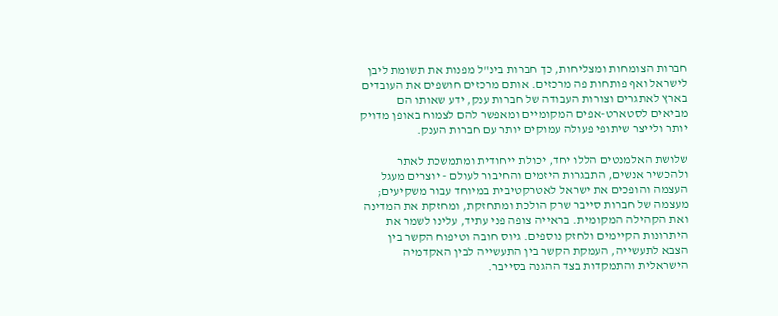חברות הצומחות ומצליחות, כך חברות בינ"ל מפנות את תשומת ליבן לישראל ואף פותחות פה מרכזים. אותם מרכזים חושפים את העובדים בארץ לאתגרים וצורות העבודה של חברות ענק, ידע שאותו הם מביאים לסטארט-אפים המקומיים ומאפשר להם לצמוח באופן מדויק יותר ולייצר שיתופי פעולה עמוקים יותר עם חברות הענק.

שלושת האלמנטים הללו יחד, יכולת ייחודית ומתמשכת לאתר ולהכשיר אנשים, התבגרות היזמים והחיבור לעולם - יוצרים מעגל העצמה והופכים את ישראל לאטרקטיבית במיוחד עבור משקיעים; מעצמה של חברות סייבר שרק הולכת ומתחזקת, ומחזקת את המדינה ואת הקהילה המקומית. בראייה צופה פני עתיד, עלינו לשמר את היתרונות הקיימים ולחזק נוספים. גיוס חובה וטיפוח הקשר בין הצבא לתעשייה, העמקת הקשר בין התעשייה לבין האקדמיה הישראלית והתמקדות בצד ההגנה בסייבר.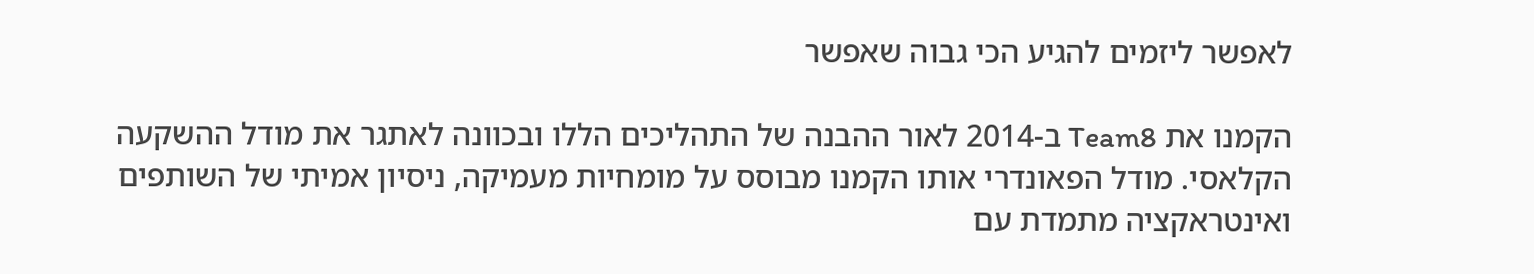לאפשר ליזמים להגיע הכי גבוה שאפשר

הקמנו את Team8 ב-2014 לאור ההבנה של התהליכים הללו ובכוונה לאתגר את מודל ההשקעה הקלאסי. מודל הפאונדרי אותו הקמנו מבוסס על מומחיות מעמיקה, ניסיון אמיתי של השותפים ואינטראקציה מתמדת עם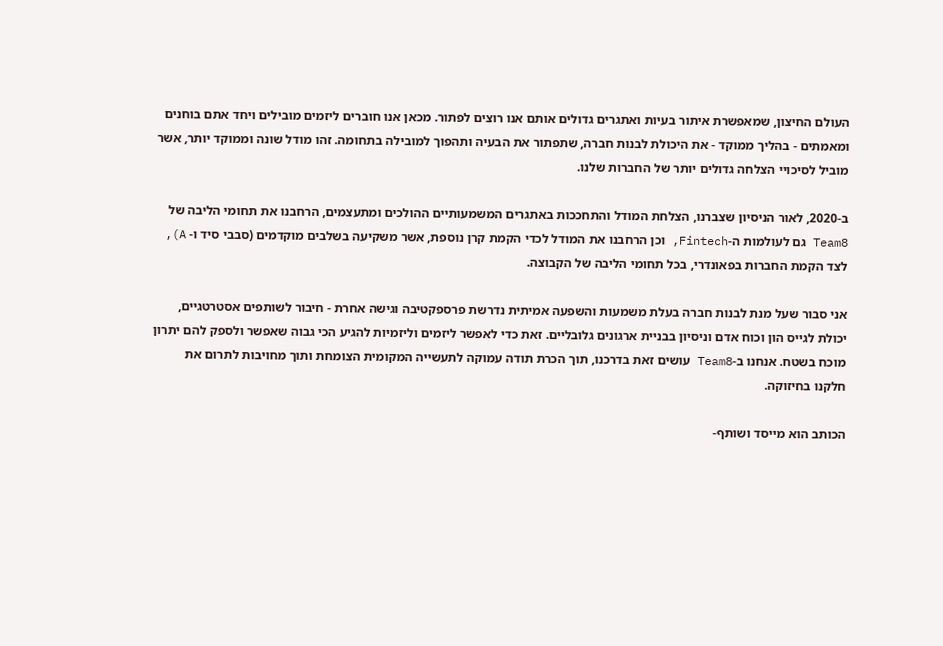העולם החיצון, שמאפשרת איתור בעיות ואתגרים גדולים אותם אנו רוצים לפתור. מכאן אנו חוברים ליזמים מובילים ויחד אתם בוחנים ומאמתים - בהליך ממוקד - את היכולת לבנות חברה, שתפתור את הבעיה ותהפוך למובילה בתחומה. זהו מודל שונה וממוקד יותר, אשר מוביל לסיכויי הצלחה גדולים יותר של החברות שלנו.

ב-2020, לאור הניסיון שצברנו, הצלחת המודל והתחככות באתגרים המשמעותיים ההולכים ומתעצמים, הרחבנו את תחומי הליבה של Team8 גם לעולמות ה-Fintech, וכן הרחבנו את המודל לכדי הקמת קרן נוספת, אשר משקיעה בשלבים מוקדמים (סבבי סיד ו- A), לצד הקמת החברות בפאונדרי, בכל תחומי הליבה של הקבוצה.

אני סבור שעל מנת לבנות חברה בעלת משמעות והשפעה אמיתית נדרשת פרספקטיבה וגישה אחרת - חיבור לשותפים אסטרטגיים, יכולת לגייס הון וכוח אדם וניסיון בבניית ארגונים גלובליים. זאת כדי לאפשר ליזמים וליזמיות להגיע הכי גבוה שאפשר ולספק להם יתרון מוכח בשטח. אנחנו ב-Team8 עושים זאת בדרכנו, תוך הכרת תודה עמוקה לתעשייה המקומית הצומחת ותוך מחויבות לתרום את חלקנו בחיזוקה.

הכותב הוא מייסד ושותף-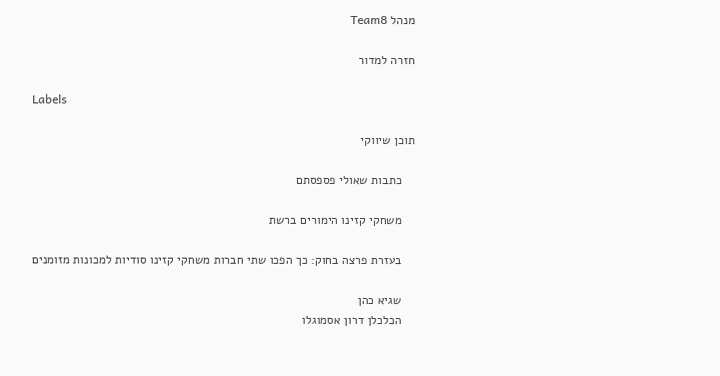מנהל Team8

חזרה למדור

Labels

תוכן שיווקי

    כתבות שאולי פספסתם

    משחקי קזינו הימורים ברשת

    בעזרת פרצה בחוק: כך הפכו שתי חברות משחקי קזינו סודיות למכונות מזומנים

    שגיא כהן
    הכלכלן דרון אסמוגלו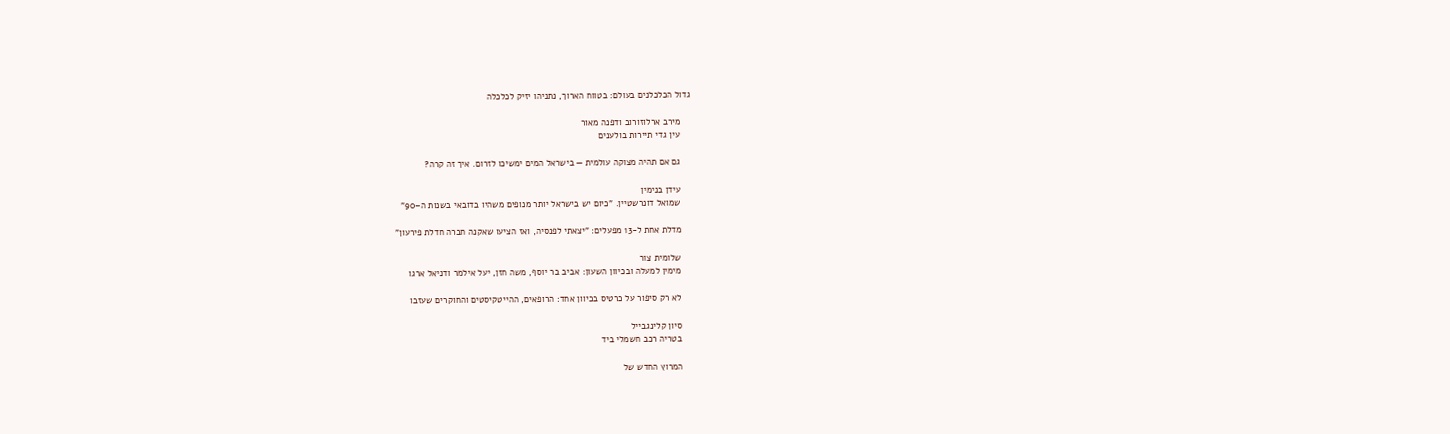גדול הכלכלנים בעולם: בטווח הארוך, נתניהו יזיק לכלכלה

    מירב ארלוזורוב ודפנה מאור
    עין גדי תיירות בולענים

    גם אם תהיה מצוקה עולמית — בישראל המים ימשיכו לזרום. איך זה קרה?

    עידן בנימין
    שמואל דונרשטיין. "כיום יש בישראל יותר מנופים משהיו בדובאי בשנות ה–90"

    מדלת אחת ל-13 מפעלים: "יצאתי לפנסיה, ואז הציעו שאקנה חברה חדלת פירעון"

    שלומית צור
    מימין למעלה ובכיוון השעון: אביב בר יוסף, משה חזן, יעל אילמר ודניאל ארגו

    לא רק סיפור על כרטיס בכיוון אחד: הרופאים, ההייטקיסטים והחוקרים שעזבו

    סיון קלינגבייל
    בטריה רכב חשמלי ביד

    המרוץ החדש של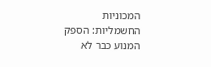המכוניות החשמליות: הספק המנוע כבר לא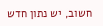חשוב, יש נתון חדש